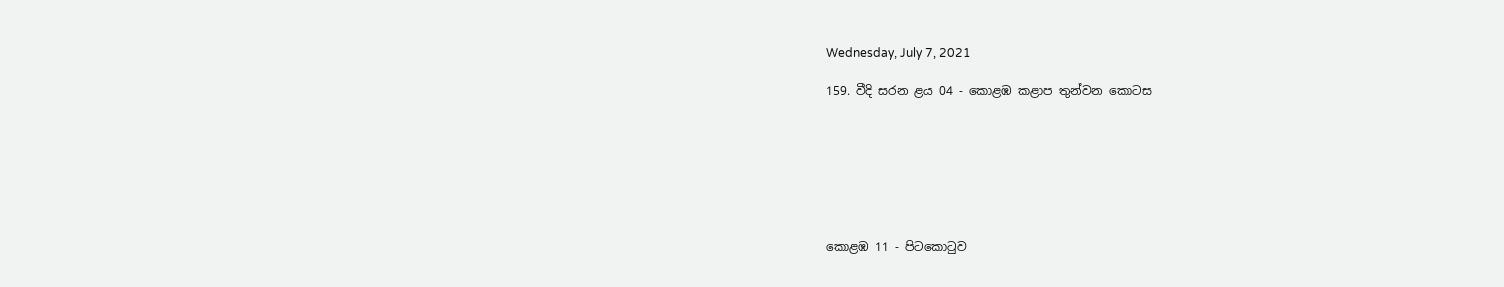Wednesday, July 7, 2021

159. වීදි සරන ළය 04 - කොළඹ කළාප තුන්වන කොටස







කොළඹ 11 - පිටකොටුව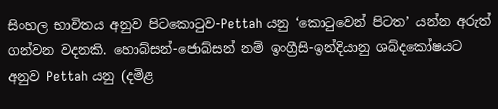සිංහල භාවිතය අනුව පිටකොටුව-Pettah යනු ‘කොටුවෙන් පිටත’ යන්න අරුත් ගන්වන වදනකි. හොබ්සන්-ජොබ්සන් නම් ඉංග්‍රීසි-ඉන්දියානු ශබ්දකෝෂයට අනුව Pettah යනු (දමිළ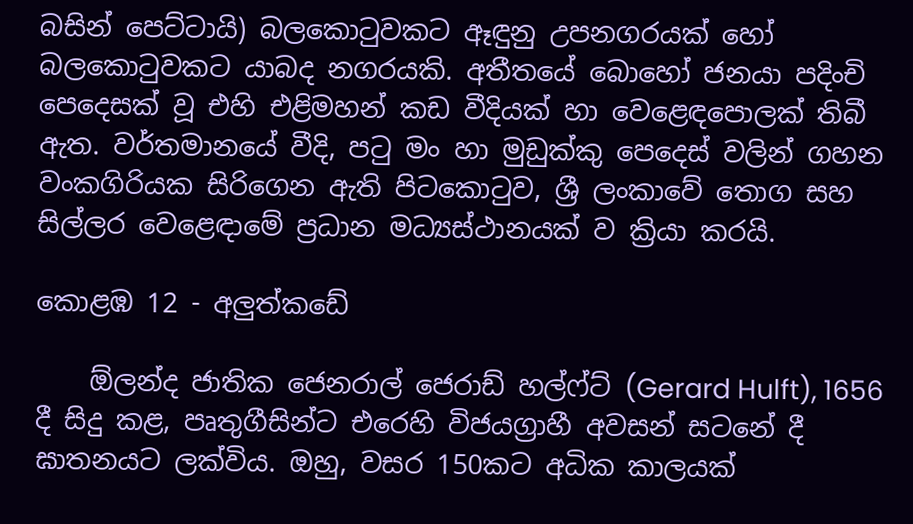බසින් පෙට්ටායි) බලකොටුවකට ඈඳුනු උපනගරයක් හෝ බලකොටුවකට යාබද නගරයකි. අතීතයේ බොහෝ ජනයා පදිංචි පෙදෙසක් වූ එහි එළිමහන් කඩ වීදියක් හා වෙළෙඳපොලක් තිබී ඇත. වර්තමානයේ වීදි, පටු මං හා මුඩුක්කු පෙදෙස් වලින් ගහන වංකගිරියක සිරිගෙන ඇති පිටකොටුව, ශ්‍රී ලංකාවේ තොග සහ සිල්ලර වෙළෙඳාමේ ප්‍රධාන මධ්‍යස්ථානයක් ව ක්‍රියා කරයි.

කොළඹ 12 - අලුත්කඩේ

    ඕලන්ද ජාතික ජෙනරාල් ජෙරාඩ් හල්ෆ්ට් (Gerard Hulft), 1656 දී සිදු කළ, පෘතුගීසින්ට එරෙහි විජයග්‍රාහී අවසන් සටනේ දී ඝාතනයට ලක්විය. ඔහු, වසර 150කට අධික කාලයක්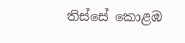තිස්සේ කොළඹ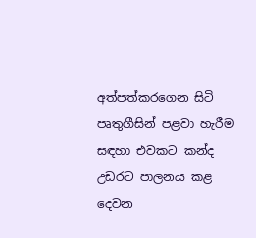අත්පත්කරගෙන සිටි පෘතුගීසින් පළවා හැරීම සඳහා එවකට කන්ද උඩරට පාලනය කළ දෙවන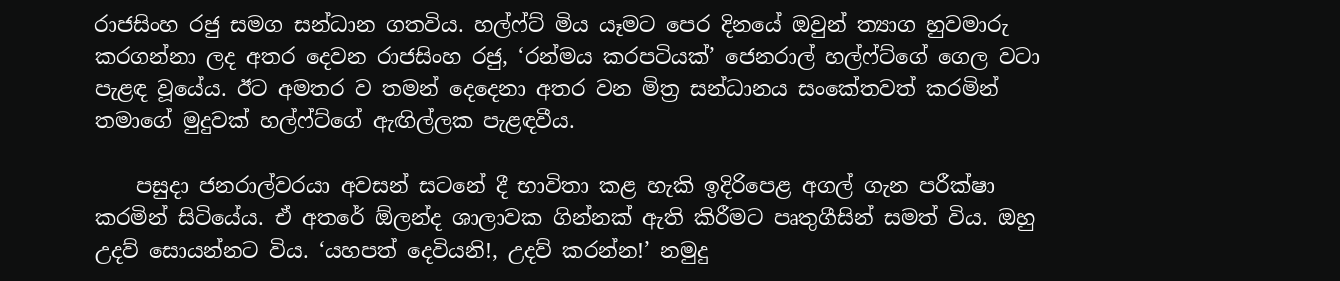රාජසිංහ රජු සමග සන්ධාන ගතවිය. හල්ෆ්ට් මිය යෑමට පෙර දිනයේ ඔවුන් ත්‍යාග හුවමාරු කරගන්නා ලද අතර දෙවන රාජසිංහ රජු, ‘රන්මය කරපටියක්’ ජෙනරාල් හල්ෆ්ට්ගේ ගෙල වටා පැළඳ වූයේය. ඊට අමතර ව තමන් දෙදෙනා අතර වන මිත්‍ර සන්ධානය සංකේතවත් කරමින් තමාගේ මුදුවක් හල්ෆ්ට්ගේ ඇඟිල්ලක පැළඳවීය.

    පසුදා ජනරාල්වරයා අවසන් සටනේ දී භාවිතා කළ හැකි ඉදිරිපෙළ අගල් ගැන පරීක්ෂා කරමින් සිටියේය. ඒ අතරේ ඕලන්ද ශාලාවක ගින්නක් ඇති කිරීමට පෘතුගීසින් සමත් විය. ඔහු උදව් සොයන්නට විය. ‘යහපත් දෙවියනි!, උදව් කරන්න!’ නමුදු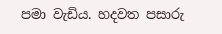පමා වැඩිය. හදවත පසාරු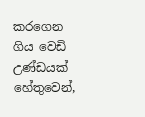කරගෙන ගිය වෙඩි උණ්ඩයක් හේතුවෙන්,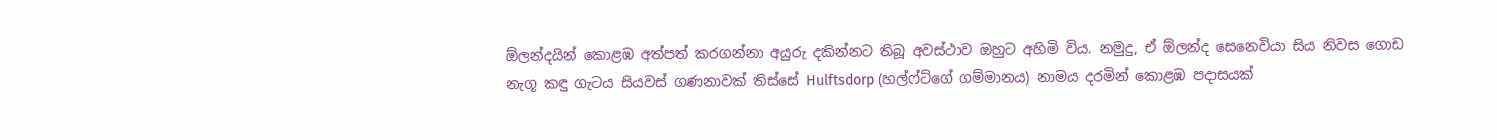ඕලන්දයින් කොළඹ අත්පත් කරගන්නා අයුරු දකින්නට තිබූ අවස්ථාව ඔහුට අහිමි විය. නමුදු, ඒ ඕලන්ද සෙනෙවියා සිය නිවස ගොඩ නැගූ කඳු ගැටය සියවස් ගණනාවක් තිස්සේ Hulftsdorp (හල්ෆ්ට්ගේ ගම්මානය) නාමය දරමින් කොළඹ පදාසයක්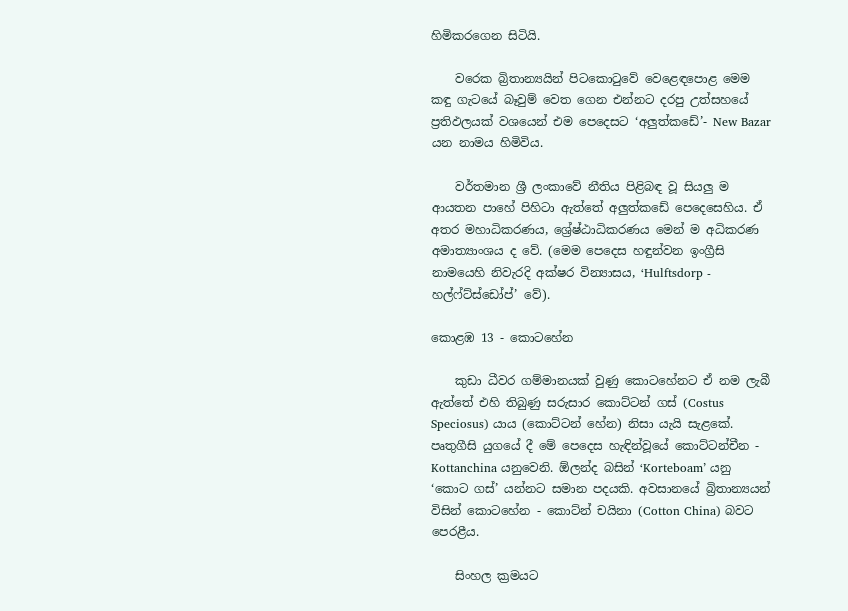හිමිකරගෙන සිටියි.

    වරෙක බ්‍රිතාන්‍යයින් පිටකොටුවේ වෙළෙඳපොළ මෙම කඳු ගැටයේ බෑවුම් වෙත ගෙන එන්නට දරපු උත්සහයේ ප්‍රතිඵලයක් වශයෙන් එම පෙදෙසට ‘අලුත්කඩේ’- New Bazar යන නාමය හිමිවිය.

    වර්තමාන ශ්‍රී ලංකාවේ නීතිය පිළිබඳ වූ සියලු ම ආයතන පාහේ පිහිටා ඇත්තේ අලුත්කඩේ පෙදෙසෙහිය. ඒ අතර මහාධිකරණය, ශ්‍රේෂ්ඨාධිකරණය මෙන් ම අධිකරණ අමාත්‍යාංශය ද වේ. (මෙම පෙදෙස හඳුන්වන ඉංග්‍රීසි නාමයෙහි නිවැරදි අක්ෂර වින්‍යාසය, ‘Hulftsdorp - හල්ෆ්ට්ස්ඩෝප්’ වේ).

කොළඹ 13 - කොටහේන

    කුඩා ධීවර ගම්මානයක් වුණු කොටහේනට ඒ නම ලැබී ඇත්තේ එහි තිබුණු සරුසාර කොට්ටන් ගස් (Costus Speciosus) යාය (කොට්ටන් හේන) නිසා යැයි සැළකේ. පෘතුගීසි යුගයේ දී මේ පෙදෙස හැඳින්වූයේ කොට්ටන්චීන - Kottanchina යනුවෙනි. ඕලන්ද බසින් ‘Korteboam’ යනු ‘කොට ගස්’ යන්නට සමාන පදයකි. අවසානයේ බ්‍රිතාන්‍යයන් විසින් කොටහේන - කොට්න් චයිනා (Cotton China) බවට පෙරළීය.

    සිංහල ක්‍රමයට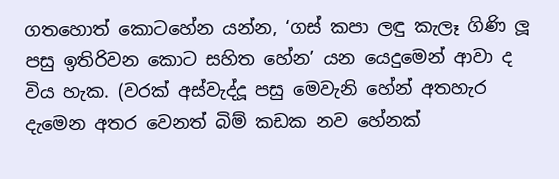ගතහොත් කොටහේන යන්න, ‘ගස් කපා ලඳු කැලෑ ගිණි ලූ පසු ඉතිරිවන කොට සහිත හේන’ යන යෙදුමෙන් ආවා ද විය හැක. (වරක් අස්වැද්දූ පසු මෙවැනි හේන් අතහැර දැමෙන අතර වෙනත් බිම් කඩක නව හේනක්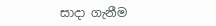සාදා ගැනීම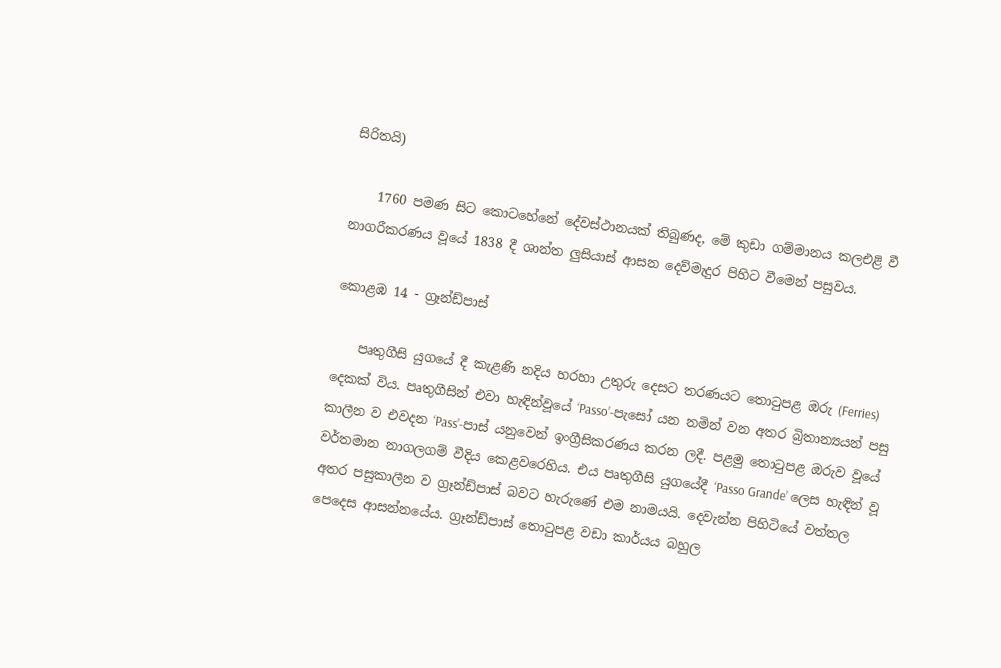සිරිතයි)

    1760 පමණ සිට කොටහේනේ දේවස්ථානයක් තිබුණද, මේ කුඩා ගම්මානය කලඑළි වී නාගරීකරණය වූයේ 1838 දී ශාන්ත ලුසියාස් ආසන දෙව්මැදුර පිහිට වීමෙන් පසුවය.

කොළඹ 14 - ග්‍රෑන්ඩ්පාස්

    පෘතුගීසි යුගයේ දී කැළණි නදිය හරහා උතුරු දෙසට තරණයට තොටුපළ ඔරු (Ferries) දෙකක් විය. පෘතුගීසින් එවා හැඳින්වූයේ ‘Passo’-පැසෝ යන නමින් වන අතර බ්‍රිතාන්‍යයන් පසු කාලීන ව එවදන ‘Pass’-පාස් යනුවෙන් ඉංග්‍රීසිකරණය කරන ලදී. පළමු තොටුපළ ඔරුව වූයේ වර්තමාන නාගලගම් වීදිය කෙළවරෙහිය. එය පෘතුගීසි යුගයේදී ‘Passo Grande’ ලෙස හැඳින් වූ අතර පසුකාලීන ව ග්‍රෑන්ඩ්පාස් බවට හැරුණේ එම නාමයයි. දෙවැන්න පිහිටියේ වත්තල පෙදෙස ආසන්නයේය. ග්‍රෑන්ඩ්පාස් තොටුපළ වඩා කාර්යය බහුල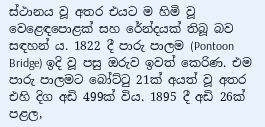ස්ථානය වූ අතර එයට ම හිමි වූ වෙළෙඳපොළක් සහ රේන්දයක් තිබූ බව සඳහන් ය. 1822 දී පාරු පාලම (Pontoon Bridge) ඉදි වූ පසු ඔරුව ඉවත් කෙරිණ. එම පාරු පාලමට බෝට්ටු 21ක් අයත් වූ අතර එහි දිග අඩි 499ක් විය. 1895 දී අඩි 26ක් පළල,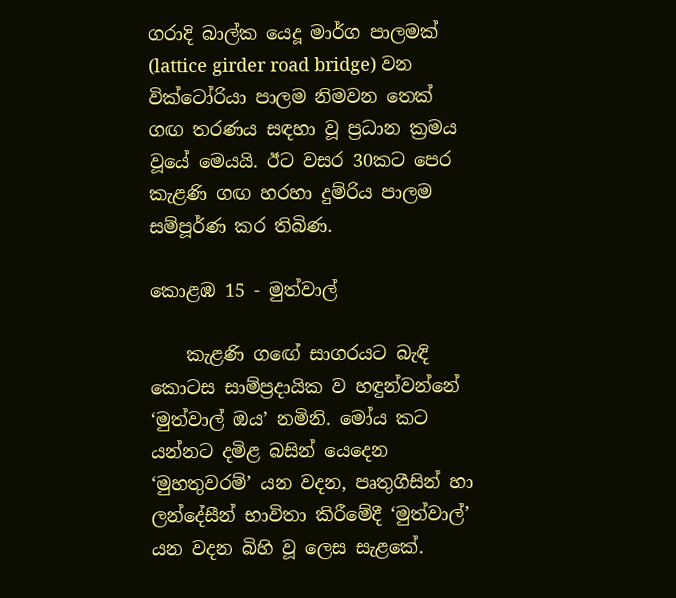ගරාදි බාල්ක යෙදූ මාර්ග පාලමක් (lattice girder road bridge) වන වික්ටෝරියා පාලම නිමවන තෙක් ගඟ තරණය සඳහා වූ ප්‍රධාන ක්‍රමය වූයේ මෙයයි. ඊට වසර 30කට පෙර කැළණි ගඟ හරහා දුම්රිය පාලම සම්පූර්ණ කර තිබිණ.

කොළඹ 15 - මුත්වාල්

    කැළණි ගඟේ සාගරයට බැඳි කොටස සාම්ප්‍රදායික ව හඳුන්වන්නේ ‘මුත්වාල් ඔය’ නමිනි. මෝය කට යන්නට දමිළ බසින් යෙදෙන ‘මුහතුවරම්’ යන වදන, පෘතුගීසින් හා ලන්දේසීන් භාවිතා කිරීමේදී ‘මුත්වාල්’ යන වදන බිහි වූ ලෙස සැළකේ.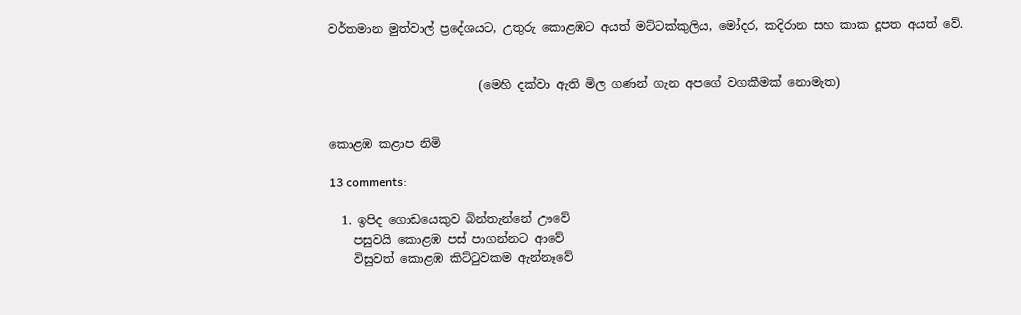වර්තමාන මුත්වාල් ප්‍රදේශයට, උතුරු කොළඹට අයත් මට්ටක්කුලිය, මෝදර, කදිරාන සහ කාක දූපත අයත් වේ.


                         (මෙහි දක්වා ඇති මිල ගණන් ගැන අපගේ වගකීමක් නොමැත)


කොළඹ කළාප නිමි

13 comments:

  1. ඉපිද ගොඩයෙකුව බින්තැන්නේ ඌවේ
    පසුවයි කොළඹ පස් පාගන්නට ආවේ
    විසුවත් කොළඹ කිට්ටුවකම ඇන්නෑවේ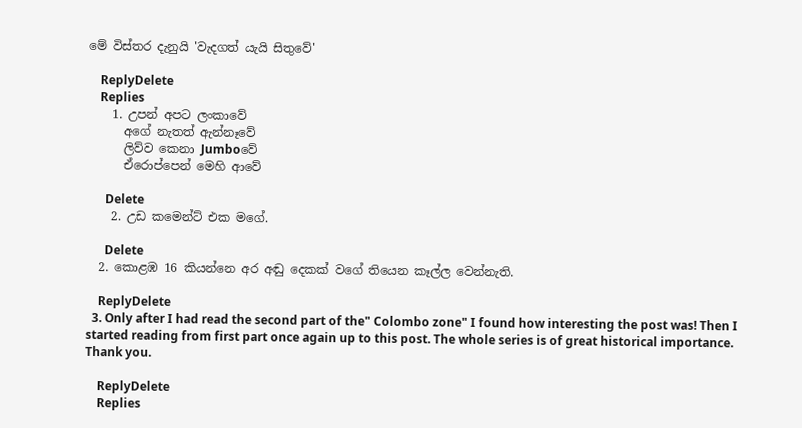මේ විස්තර දැනුයි 'වැදගත් යැයි සිතුවේ'

    ReplyDelete
    Replies
    1. උපන් අපට ලංකාවේ
      අගේ නැතත් ඇන්නෑවේ
      ලිව්ව කෙනා Jumboවේ
      ඒරොප්පෙන් මෙහි ආවේ

      Delete
    2. උඩ කමෙන්ට් එක මගේ.

      Delete
  2. කොළඹ 16 කියන්නෙ අර අඬු දෙකක් වගේ තියෙන කෑල්ල වෙන්නැති.

    ReplyDelete
  3. Only after I had read the second part of the" Colombo zone" I found how interesting the post was! Then I started reading from first part once again up to this post. The whole series is of great historical importance. Thank you.

    ReplyDelete
    Replies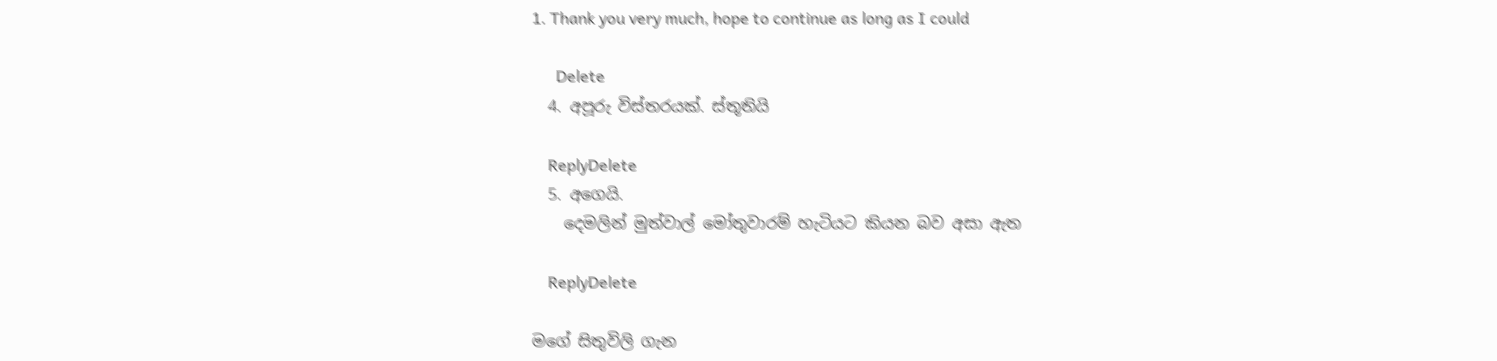1. Thank you very much, hope to continue as long as I could

      Delete
  4. අපූරු විස්තරයක්. ස්තූතියි

    ReplyDelete
  5. අගෙයි.
    දෙමලින් මුත්වාල් මෝතුවාරම් හැටියට කියන බව අසා ඇත

    ReplyDelete

මගේ සිතුවිලි ගැන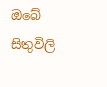ඔබේ සිතුවිලි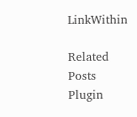LinkWithin

Related Posts Plugin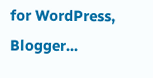for WordPress, Blogger...